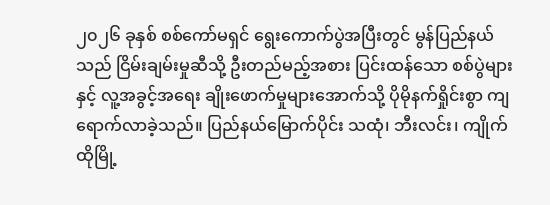၂၀၂၆ ခုနှစ် စစ်ကော်မရှင် ရွေးကောက်ပွဲအပြီးတွင် မွန်ပြည်နယ်သည် ငြိမ်းချမ်းမှုဆီသို့ ဦးတည်မည့်အစား ပြင်းထန်သော စစ်ပွဲများနှင့် လူ့အခွင့်အရေး ချိုးဖောက်မှုများအောက်သို့ ပိုမိုနက်ရှိုင်းစွာ ကျရောက်လာခဲ့သည်။ ပြည်နယ်မြောက်ပိုင်း သထုံ၊ ဘီးလင်း၊ ကျိုက်ထိုမြို့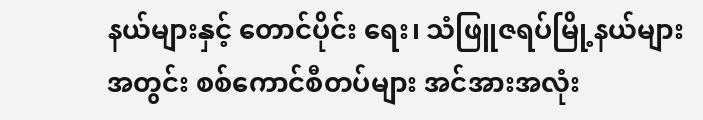နယ်များနှင့် တောင်ပိုင်း ရေး၊ သံဖြူဇရပ်မြို့နယ်များအတွင်း စစ်ကောင်စီတပ်များ အင်အားအလုံး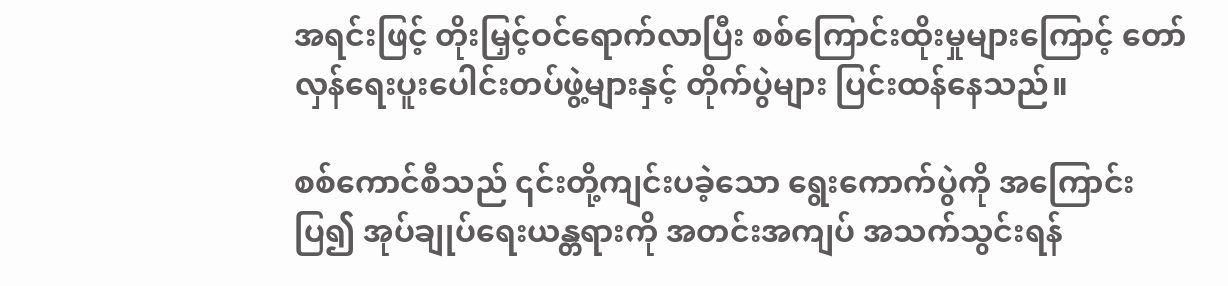အရင်းဖြင့် တိုးမြှင့်ဝင်ရောက်လာပြီး စစ်ကြောင်းထိုးမှုများကြောင့် တော်လှန်ရေးပူးပေါင်းတပ်ဖွဲ့များနှင့် တိုက်ပွဲများ ပြင်းထန်နေသည်။

စစ်ကောင်စီသည် ၎င်းတို့ကျင်းပခဲ့သော ရွေးကောက်ပွဲကို အကြောင်းပြ၍ အုပ်ချုပ်ရေးယန္တရားကို အတင်းအကျပ် အသက်သွင်းရန်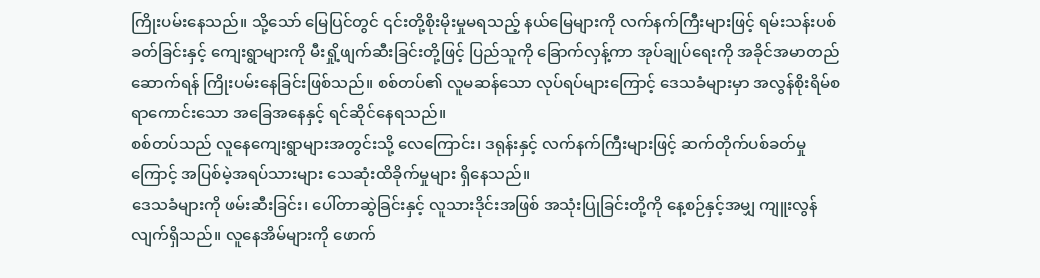ကြိုးပမ်းနေသည်။ သို့သော် မြေပြင်တွင် ၎င်းတို့စိုးမိုးမှုမရသည့် နယ်မြေများကို လက်နက်ကြီးများဖြင့် ရမ်းသန်းပစ်ခတ်ခြင်းနှင့် ကျေးရွာများကို မီးရှို့ဖျက်ဆီးခြင်းတို့ဖြင့် ပြည်သူကို ခြောက်လှန့်ကာ အုပ်ချုပ်ရေးကို အခိုင်အမာတည်ဆောက်ရန် ကြိုးပမ်းနေခြင်းဖြစ်သည်။ စစ်တပ်၏ လူမဆန်သော လုပ်ရပ်များကြောင့် ဒေသခံများမှာ အလွန်စိုးရိမ်စရာကောင်းသော အခြေအနေနှင့် ရင်ဆိုင်နေရသည်။
စစ်တပ်သည် လူနေကျေးရွာများအတွင်းသို့ လေကြောင်း၊ ဒရုန်းနှင့် လက်နက်ကြီးများဖြင့် ဆက်တိုက်ပစ်ခတ်မှုကြောင့် အပြစ်မဲ့အရပ်သားများ သေဆုံးထိခိုက်မှုများ ရှိနေသည်။
ဒေသခံများကို ဖမ်းဆီးခြင်း၊ ပေါ်တာဆွဲခြင်းနှင့် လူသားဒိုင်းအဖြစ် အသုံးပြုခြင်းတို့ကို နေ့စဉ်နှင့်အမျှ ကျူးလွန်လျက်ရှိသည်။ လူနေအိမ်များကို ဖောက်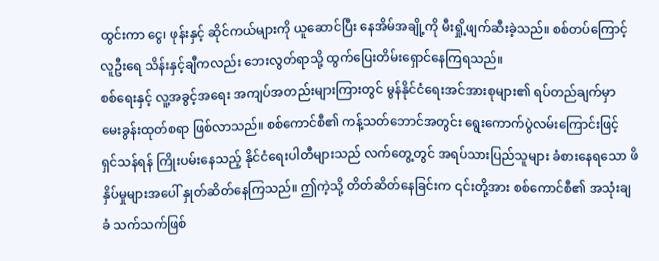ထွင်းကာ ငွေ၊ ဖုန်းနှင့် ဆိုင်ကယ်များကို ယူဆောင်ပြီး နေအိမ်အချို့ကို မီးရှို့ဖျက်ဆီးခဲ့သည်။ စစ်တပ်ကြောင့် လူဦးရေ သိန်းနှင့်ချီကလည်း ဘေးလွတ်ရာသို့ ထွက်ပြေးတိမ်းရှောင်နေကြရသည်။
စစ်ရေးနှင့် လူ့အခွင့်အရေး အကျပ်အတည်းများကြားတွင် မွန်နိုင်ငံရေးအင်အားစုများ၏ ရပ်တည်ချက်မှာ မေးခွန်းထုတ်စရာ ဖြစ်လာသည်။ စစ်ကောင်စီ၏ ကန့်သတ်ဘောင်အတွင်း ရွေးကောက်ပွဲလမ်းကြောင်းဖြင့် ရှင်သန်ရန် ကြိုးပမ်းနေသည့် နိုင်ငံရေးပါတီများသည် လက်တွေ့တွင် အရပ်သားပြည်သူများ ခံစားနေရသော ဖိနှိပ်မှုများအပေါ် နှုတ်ဆိတ်နေကြသည်။ ဤကဲ့သို့ တိတ်ဆိတ်နေခြင်းက ၎င်းတို့အား စစ်ကောင်စီ၏ အသုံးချခံ သက်သက်ဖြစ်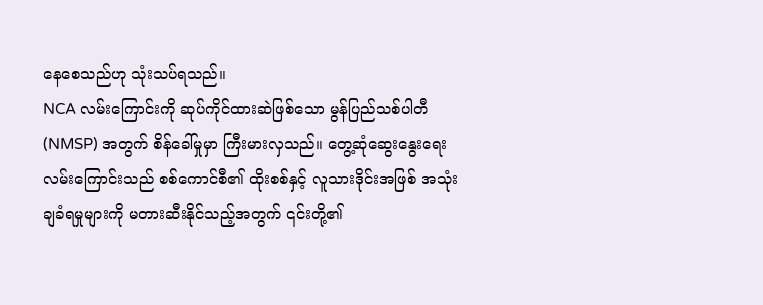နေစေသည်ဟု သုံးသပ်ရသည်။
NCA လမ်းကြောင်းကို ဆုပ်ကိုင်ထားဆဲဖြစ်သော မွန်ပြည်သစ်ပါတီ (NMSP) အတွက် စိန်ခေါ်မှုမှာ ကြီးမားလှသည်။ တွေ့ဆုံဆွေးနွေးရေးလမ်းကြောင်းသည် စစ်ကောင်စီ၏ ထိုးစစ်နှင့် လူသားဒိုင်းအဖြစ် အသုံးချခံရမှုများကို မတားဆီးနိုင်သည့်အတွက် ၎င်းတို့၏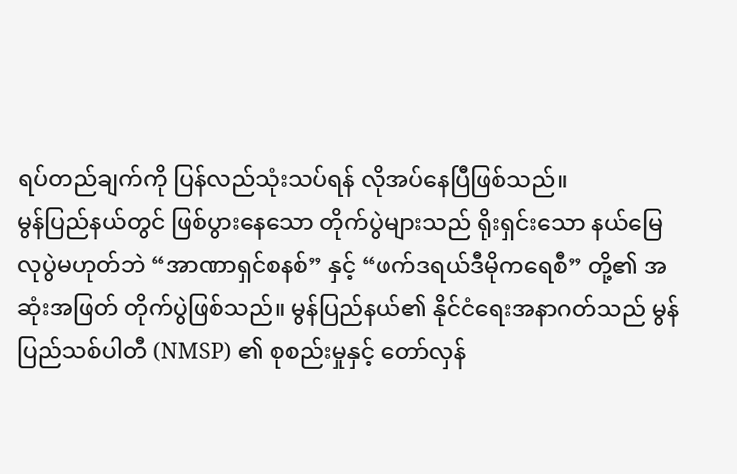ရပ်တည်ချက်ကို ပြန်လည်သုံးသပ်ရန် လိုအပ်နေပြီဖြစ်သည်။
မွန်ပြည်နယ်တွင် ဖြစ်ပွားနေသော တိုက်ပွဲများသည် ရိုးရှင်းသော နယ်မြေလုပွဲမဟုတ်ဘဲ “အာဏာရှင်စနစ်” နှင့် “ဖက်ဒရယ်ဒီမိုကရေစီ” တို့၏ အဆုံးအဖြတ် တိုက်ပွဲဖြစ်သည်။ မွန်ပြည်နယ်၏ နိုင်ငံရေးအနာဂတ်သည် မွန်ပြည်သစ်ပါတီ (NMSP) ၏ စုစည်းမှုနှင့် တော်လှန်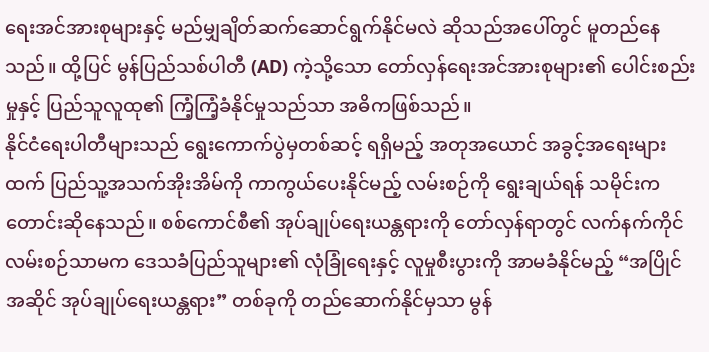ရေးအင်အားစုများနှင့် မည်မျှချိတ်ဆက်ဆောင်ရွက်နိုင်မလဲ ဆိုသည်အပေါ်တွင် မူတည်နေသည်။ ထို့ပြင် မွန်ပြည်သစ်ပါတီ (AD) ကဲ့သို့သော တော်လှန်ရေးအင်အားစုများ၏ ပေါင်းစည်းမှုနှင့် ပြည်သူလူထု၏ ကြံ့ကြံ့ခံနိုင်မှုသည်သာ အဓိကဖြစ်သည်။
နိုင်ငံရေးပါတီများသည် ရွေးကောက်ပွဲမှတစ်ဆင့် ရရှိမည့် အတုအယောင် အခွင့်အရေးများထက် ပြည်သူ့အသက်အိုးအိမ်ကို ကာကွယ်ပေးနိုင်မည့် လမ်းစဉ်ကို ရွေးချယ်ရန် သမိုင်းက တောင်းဆိုနေသည်။ စစ်ကောင်စီ၏ အုပ်ချုပ်ရေးယန္တရားကို တော်လှန်ရာတွင် လက်နက်ကိုင်လမ်းစဉ်သာမက ဒေသခံပြည်သူများ၏ လုံခြုံရေးနှင့် လူမှုစီးပွားကို အာမခံနိုင်မည့် “အပြိုင်အဆိုင် အုပ်ချုပ်ရေးယန္တရား” တစ်ခုကို တည်ဆောက်နိုင်မှသာ မွန်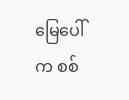မြေပေါ်က စစ်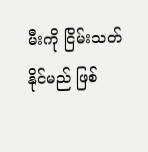မီးကို ငြိမ်းသတ်နိုင်မည် ဖြစ်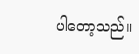ပါတော့သည်။